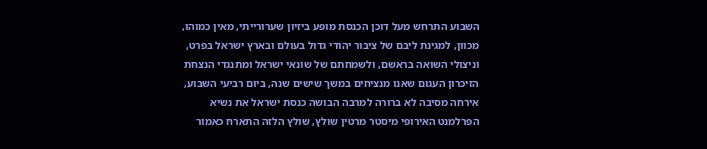השבוע התרחש מעל דוכן הכנסת מופע ביזיון שערורייתי, מאין כמוהו, מכוון, למגינת ליבם של ציבור יהודי גדול בעולם ובארץ ישראל בפרט, וניצולי השואה בראשם, ולשמחתם של שונאי ישראל ומתנגדי הנצחת הזיכרון העגום שאנו מנציחים במשך שישים שנה, ביום רביעי השבוע, אירחה מסיבה לא ברורה למרבה הבושה כנסת ישראל את נשיא הפרלמנט האירופי מיסטר מרטין שולץ, שולץ הלזה התארח כאמור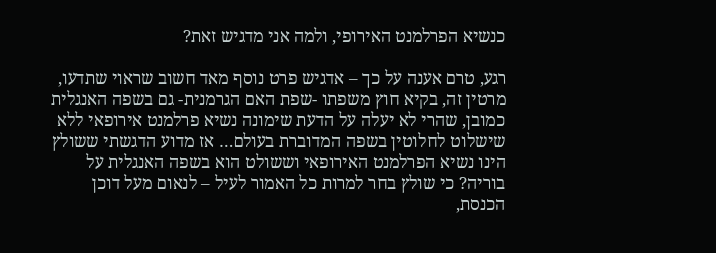כנשיא הפרלמנט האירופי, ולמה אני מדגיש זאת?

רגע, טרם אענה על כך – אדגיש פרט נוסף מאד חשוב שראוי שתדעו, מרטין זה, בקיא חוץ משפתו -שפת האם הגרמנית- גם בשפה האנגלית כמובן, שהרי לא יעלה על הדעת שימונה נשיא פרלמנט אירופאי ללא שישלוט לחלוטין בשפה המדוברת בעולם… אז מדוע הדגשתי ששולץ הינו נשיא הפרלמנט האירופאי וששולט הוא בשפה האנגלית על בוריה? כי שולץ בחר למרות כל האמור לעיל – לנאום מעל דוכן הכנסת,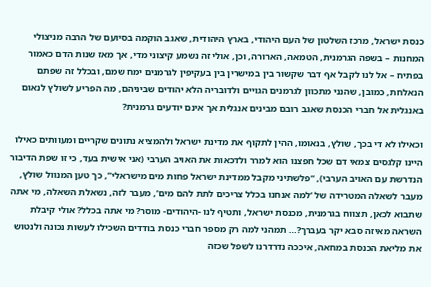כנסת ישראל, מרכז השלטון של העם היהודי, בארץ היהודית, שאגב הוקמה בסיועם של הרבה מניצולי המחנות – בשפה הגרמנית, הטמאה, הארורה, וכן, אולי זה נשמע קיצוני מדי, אך מאז שנות הדם כאמור בפתיח – אל לנו לקבל אף דבר שקשור בין במישרין בין בעקיפין לגרמנים ימח שמם, ובכלל זה שפתם הנאלחת, כמובן, שהנני מתכוון לגרמנים הגויים ולדובריה הלא יהודים שביניהם, מה הפריע לשולץ לנאום באנגלית אל חברי הכנסת שאגב רובם מבינים אנגלית אך אינם יודעים גרמנית?

וכאילו לא די בכך, שולץ, בנאומו, ההין לתקוף את מדינת ישראל ולהמציא נתונים שקריים ומעוותים כאילו היינו קלגסים צמאי דם שכל חפצנו הוא למרר ולדכאות את האויב הערבי (אני אישית בעד, כי זו שפת הדיבור הנדרשת עם האויב הערבי), “פלשתיני מקבל ממדינת ישראל פחות מים מישראלי”, כך טען המנוול שולץ, מעבר לשאלה המטרידה של ‘למה אנחנו בכלל צריכים לתת להם מים’, מעבר לזה, נשאלת השאלה, מי אתה שתבוא לכאן, תצווח בגרמנית, מכנסת ישראל, ותטיף לנו -היהודים- מוסר? מי אתה בכלל? אולי קיבלת השראה מאיזה סבא יקר בעברך?… תמהני למה רק מספר חברי כנסת בודדים השכילו לעשות נכונה ולנטוש את מליאת הכנסת במחאה, איככה נדרדרנו לשפל שכזה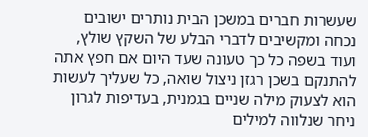שעשרות חברים במשכן הבית נותרים ישובים נכחה ומקשיבים לדברי הבלע של השקץ שולץ, ועוד בשפה כל כך טעונה שעד היום אם חפץ אתה להתנקם בשכן רגזן ניצול שואה, כל שעליך לעשות הוא לצעוק מילה שניים בגמנית, בעדיפות לגרון ניחר שנלווה למילים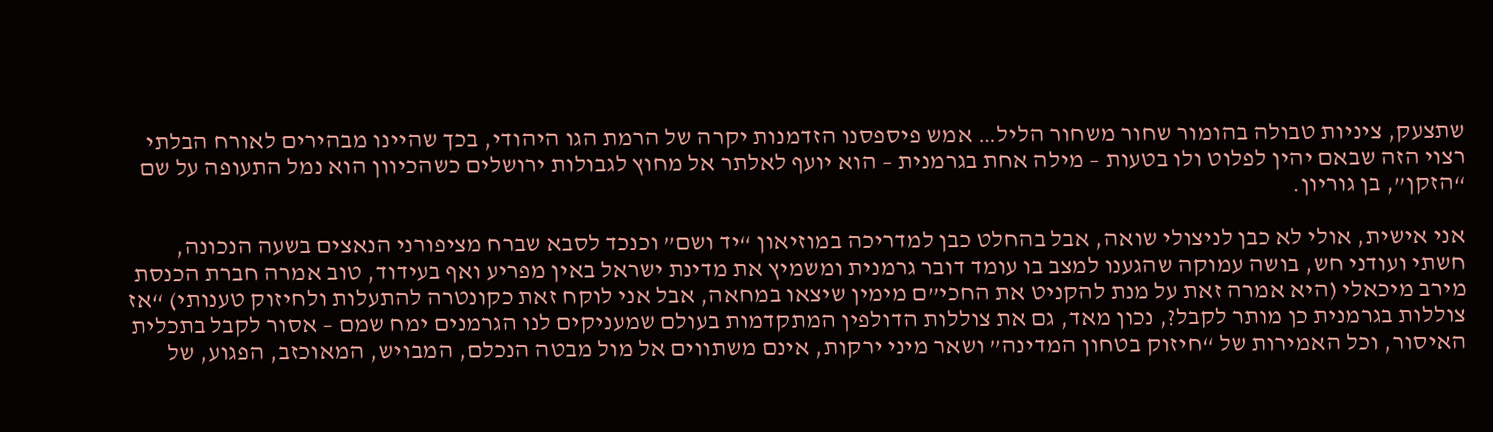שתצעק, ציניות טבולה בהומור שחור משחור הליל… אמש פיספסנו הזדמנות יקרה של הרמת הגו היהודי, בכך שהיינו מבהירים לאורח הבלתי רצוי הזה שבאם יהין לפלוט ולו בטעות – מילה אחת בגרמנית – הוא יועף לאלתר אל מחוץ לגבולות ירושלים כשהכיוון הוא נמל התעופה על שם “הזקן”, בן גוריון.

אני אישית, אולי לא כבן לניצולי שואה, אבל בהחלט כבן למדריכה במוזיאון “יד ושם” וכנכד לסבא שברח מציפורני הנאצים בשעה הנכונה, חשתי ועודני חש, בושה עמוקה שהגענו למצב בו עומד דובר גרמנית ומשמיץ את מדינת ישראל באין מפריע ואף בעידוד, טוב אמרה חברת הכנסת מירב מיכאלי (היא אמרה זאת על מנת להקניט את החכי”ם מימין שיצאו במחאה, אבל אני לוקח זאת כקונטרה להתעלות ולחיזוק טענותי) “אז צוללות בגרמנית כן מותר לקבל?, נכון מאד, גם את צוללות הדולפין המתקדמות בעולם שמעניקים לנו הגרמנים ימח שמם – אסור לקבל בתכלית האיסור, וכל האמירות של “חיזוק בטחון המדינה” ושאר מיני ירקות, אינם משתווים אל מול מבטה הנכלם, המבויש, המאוכזב, הפגוע, של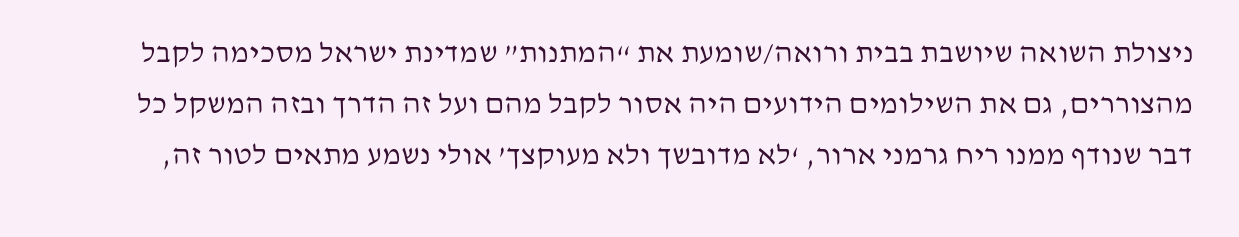ניצולת השואה שיושבת בבית ורואה/שומעת את “המתנות” שמדינת ישראל מסכימה לקבל מהצוררים, גם את השילומים הידועים היה אסור לקבל מהם ועל זה הדרך ובזה המשקל כל דבר שנודף ממנו ריח גרמני ארור, ‘לא מדובשך ולא מעוקצך’ אולי נשמע מתאים לטור זה,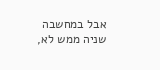אבל במחשבה שניה ממש לא,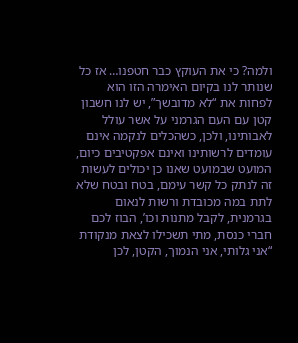ולמה? כי את העוקץ כבר חטפנו… אז כל שנותר לנו בקיום האימרה הזו הוא לפחות את “לא מדובשך”, יש לנו חשבון קטן עם העם הגרמני על אשר עולל לאבותינו, ולכן, כשהכלים לנקמה אינם עומדים לרשותינו ואינם אפקטיבים כיום, המועט שבמועט שאנו כן יכולים לעשות זה לנתק כל קשר עימם, בטח ובטח שלא לתת במה מכובדת ורשות לנאום בגרמנית, לקבל מתנות וכו’, הבוז לכם חברי כנסת, מתי תשכילו לצאת מנקודת “אני גלותי, אני הנמוך, הקטן, לכן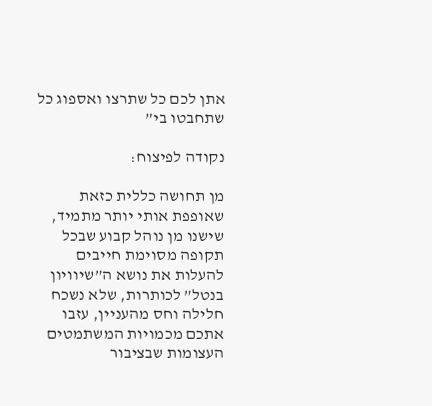אתן לכם כל שתרצו ואספוג כל שתחבטו בי”

נקודה לפיצוח:

מן תחושה כללית כזאת שאופפת אותי יותר מתמיד, שישנו מן נוהל קבוע שבכל תקופה מסוימת חייבים להעלות את נושא ה”שיוויון בנטל” לכותרות, שלא נשכח חלילה וחס מהעניין, עזבו אתכם מכמויות המשתמטים העצומות שבציבור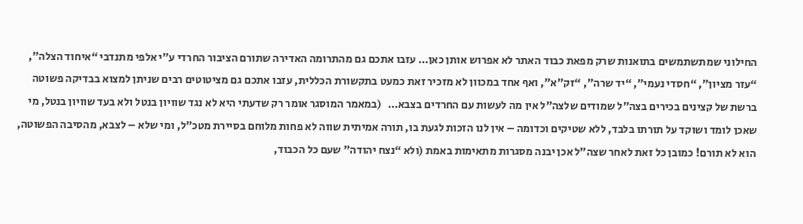החילוני שמתשתמשים בתואנות שרק מפאת כבוד האתר לא אפרוש אותן כאן… עזבו אתכם גם מהתרומה האדירה שתורם הציבור החרדי ע”י אלפי מתנדבי “איחוד הצלה”, “עזר מציון”, “חסדי נעמי”, “יד שרה”, “זק”א”, ואף אחד במכוון לא מזכיר זאת כמעט בתקשורת הכללית, עזבו אתכם גם מציטוטים רבים שניתן למצוא בבדיקה פשוטה ברשת של קצינים בכירים בצה”ל שמודים שלצה”ל אין מה לעשות עם החרדים בצבא…   (במאמר המוסגר אומר רק שדעתי היא לא נגד שוויון בנטל ולא בעד שוויון בנטל, מי שאכן לומד ושוקד על תורתו בלבד, ללא שטיקים וכדומה – אין לנו הזכות לגעת בו, תורה אמיתית שווה לא פחות מלוחם בסיירת מטכ”ל, ומי שלא – לצבא, מהסיבה הפשוטה, הוא לא תורם! כמובן כל זאת לאחר שצה”ל אכן יבנה מסגרות מתאימות באמת (ולא “נצח יהודה” שעם כל הכבוד,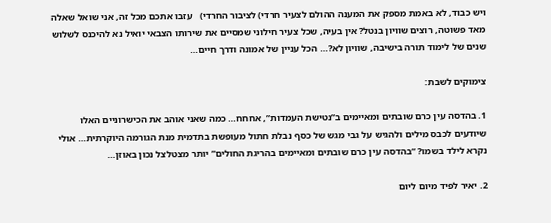ויש כבוד, לא באמת מספק את המענה ההולם לצעיר חרדי) לציבור החרדי)   עזבו אתכם מכל זה, אני שואל שאלה מאד פשוטה, רוצים שוויון בנטל? אין בעיה, שכל צעיר חילוני שמסיים את שירותו הצבאי יואיל נא להיכנס לשלוש שנים של לימוד תורה בישיבה, שוויון לא?… הכל עניין של אמונה ודרך חיים…

צימוקים לשבת:

1. בהדסה עין כרם שובתים ומאיימים ב”נטישת העמדות”, אחחח… כמה שאני אוהב את הכישרוניים האלו שיודעים לכבס מילים ולהגיש על גבי מגש של כסף נבלת חתול מעופשת בתדמית מנת הגורמה היוקרתית… אולי נקרא לילד בשמו? “בהדסה עין כרם שובתים ומאיימים בהריגת החולים” יותר מצטלצל נכון באוזן…

2. יאיר לפיד מיום ליום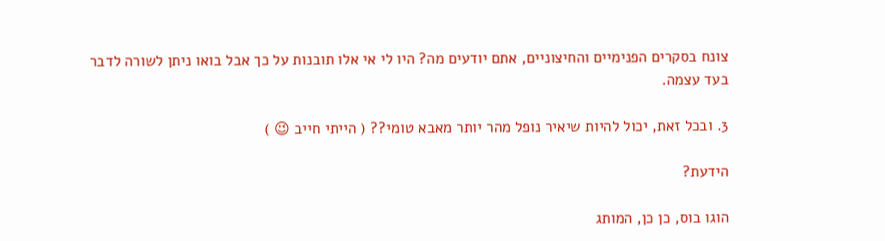צונח בסקרים הפנימיים והחיצוניים, אתם יודעים מה? היו לי אי אלו תובנות על כך אבל בואו ניתן לשורה לדבר בעד עצמה.

3. ובכל זאת, יכול להיות שיאיר נופל מהר יותר מאבא טומי?? ( הייתי חייב 😉 )

הידעת?

הוגו בוס, כן כן, המותג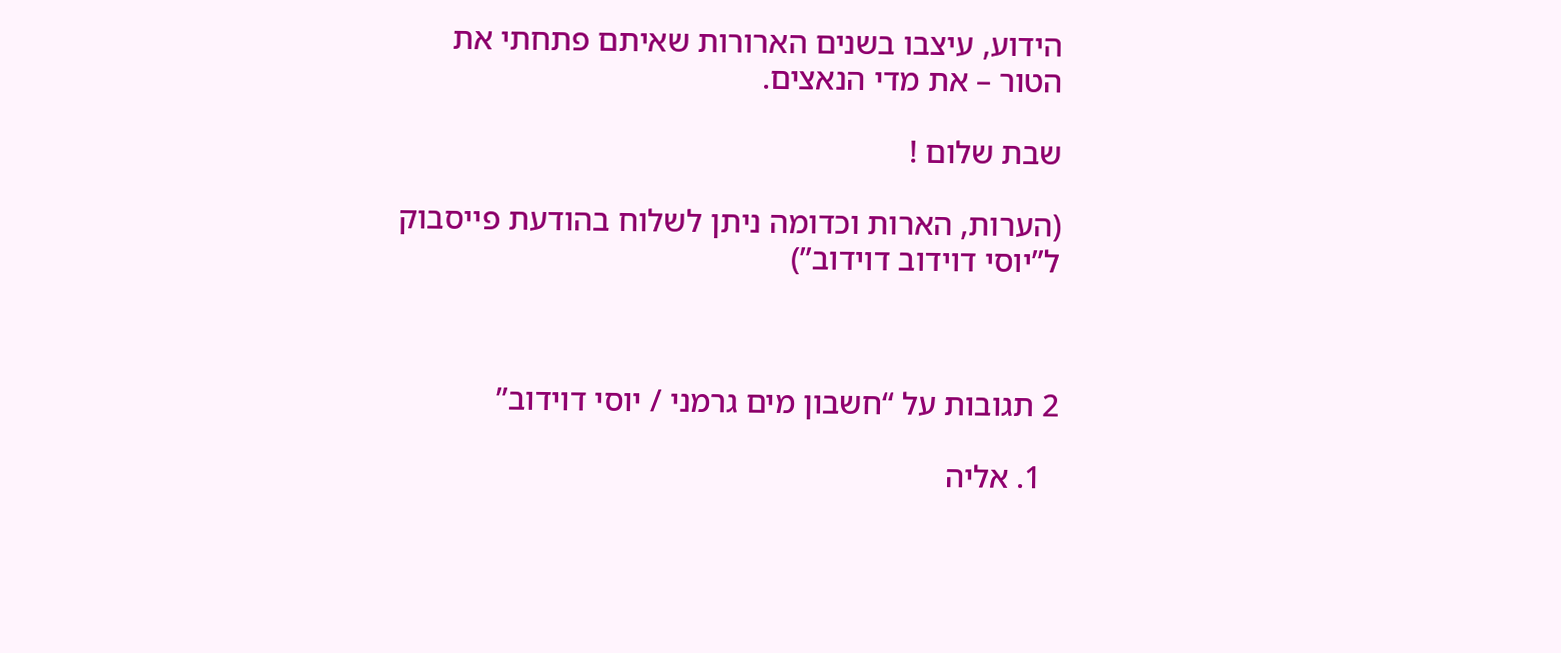הידוע, עיצבו בשנים הארורות שאיתם פתחתי את הטור – את מדי הנאצים.

שבת שלום !

(הערות, הארות וכדומה ניתן לשלוח בהודעת פייסבוק ל”יוסי דוידוב דוידוב”)



2 תגובות על “חשבון מים גרמני / יוסי דוידוב”

  1. אליה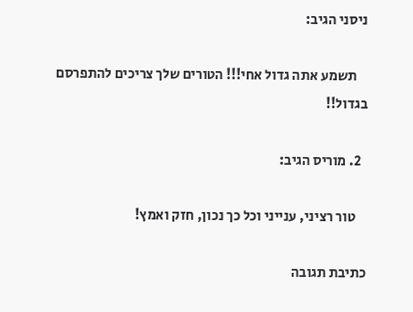ניסני הגיב:

    תשמע אתה גדול אחי!!! הטורים שלך צריכים להתפרסם בגדול!!

  2. מוריס הגיב:

    טור רציני, ענייני וכל כך נכון, חזק ואמץ!

כתיבת תגובה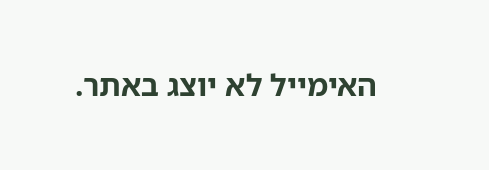האימייל לא יוצג באתר.